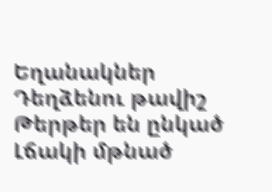Եղանակներ
Դեղձենու թավիշ
Թերթեր են ընկած
Լճակի մթնած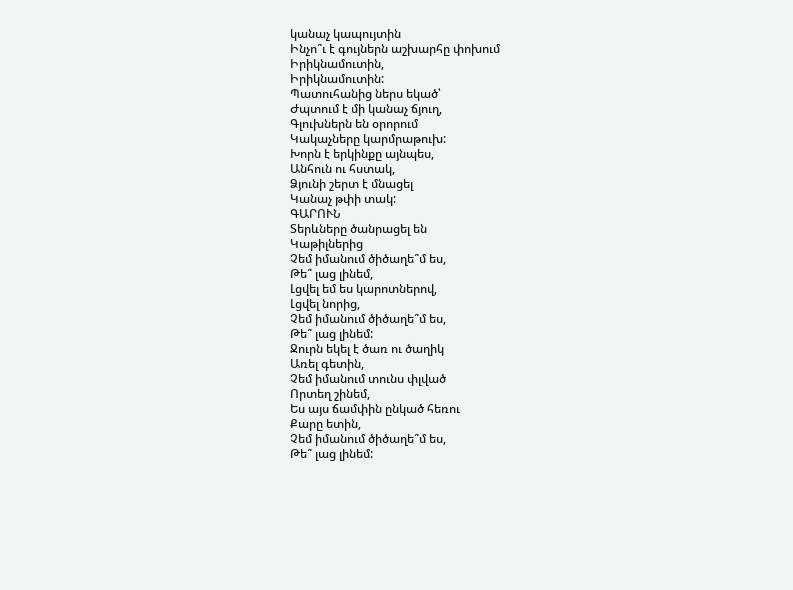կանաչ կապույտին
Ինչո՞ւ է գույներն աշխարհը փոխում
Իրիկնամուտին,
Իրիկնամուտին:
Պատուհանից ներս եկած՝
Ժպտում է մի կանաչ ճյուղ,
Գլուխներն են օրորում
Կակաչները կարմրաթուխ:
Խորն է երկինքը այնպես,
Անհուն ու հստակ,
Ձյունի շերտ է մնացել
Կանաչ թփի տակ:
ԳԱՐՈՒՆ
Տերևները ծանրացել են
Կաթիլներից
Չեմ իմանում ծիծաղե՞մ ես,
Թե՞ լաց լինեմ,
Լցվել եմ ես կարոտներով,
Լցվել նորից,
Չեմ իմանում ծիծաղե՞մ ես,
Թե՞ լաց լինեմ:
Ջուրն եկել է ծառ ու ծաղիկ
Առել գետին,
Չեմ իմանում տունս փլված
Որտեղ շինեմ,
Ես այս ճամփին ընկած հեռու
Քարը ետին,
Չեմ իմանում ծիծաղե՞մ ես,
Թե՞ լաց լինեմ: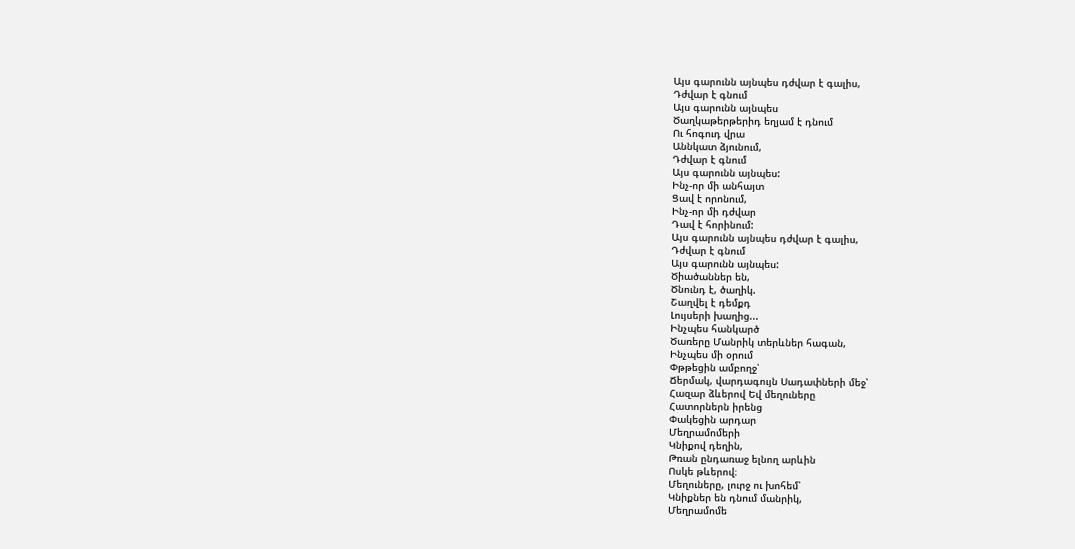Այս գարունն այնպես դժվար է գալիս,
Դժվար է գնում
Այս գարունն այնպես
Ծաղկաթերթերիդ եղյամ է դնում
Ու հոգուդ վրա
Աննկատ ձյունում,
Դժվար է գնում
Այս գարունն այնպես:
Ինչ-որ մի անհայտ
Ցավ է որոնում,
Ինչ-որ մի դժվար
Դավ է հորինում:
Այս գարունն այնպես դժվար է գալիս,
Դժվար է գնում
Այս գարունն այնպես:
Ծիածաններ են,
Ծնունդ է, ծաղիկ.
Շաղվել է դեմքդ
Լույսերի խաղից...
Ինչպես հանկարծ
Ծառերը Մանրիկ տերևներ հագան,
Ինչպես մի օրում
Փթթեցին ամբողջ՝
Ճերմակ, վարդագույն Սադափների մեջ՝
Հազար ձևերով Եվ մեղուները
Հատորներն իրենց
Փակեցին արդար
Մեղրամոմերի
Կնիքով դեղին,
Թռան ընդառաջ ելնող արևին
Ոսկե թևերով։
Մեղուները, լուրջ ու խոհեմ՝
Կնիքներ են դնում մանրիկ,
Մեղրամոմե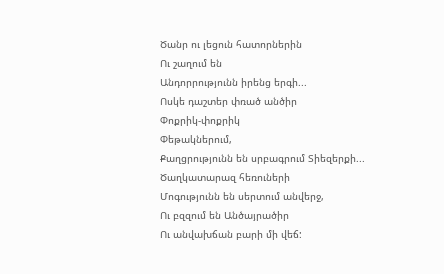Ծանր ու լեցուն հատորներին
Ու շաղում են
Անդորրությունն իրենց երգի...
Ոսկե դաշտեր փռած անծիր
Փոքրիկ-փոքրիկ
Փեթակներում,
Քաղցրությունն են սրբագրում Տիեզերքի...
Ծաղկատարազ հեռուների
Մոգությունն են սերտում անվերջ,
Ու բզզում են Անծայրածիր
Ու անվախճան բարի մի վեճ: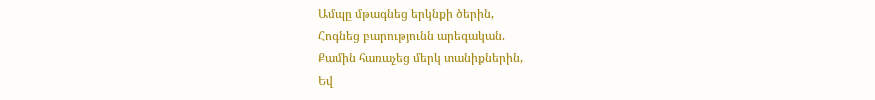Ամպը մթագնեց երկնքի ծերին,
Հոգնեց բարությունն արեգական.
Քամին հառաչեց մերկ տանիքներին,
Եվ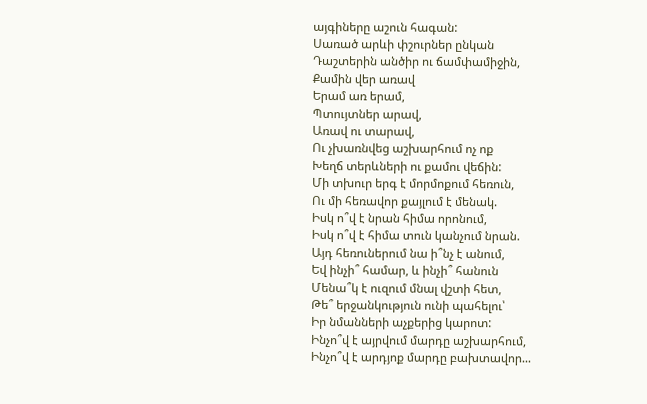այգիները աշուն հագան:
Սառած արևի փշուրներ ընկան
Դաշտերին անծիր ու ճամփամիջին,
Քամին վեր առավ
Երամ առ երամ,
Պտույտներ արավ,
Առավ ու տարավ,
Ու չխառնվեց աշխարհում ոչ ոք
Խեղճ տերևների ու քամու վեճին:
Մի տխուր երգ է մորմոքում հեռուն,
Ու մի հեռավոր քայլում է մենակ.
Իսկ ո՞վ է նրան հիմա որոնում,
Իսկ ո՞վ է հիմա տուն կանչում նրան.
Այդ հեռուներում նա ի՞նչ է անում,
Եվ ինչի՞ համար, և ինչի՞ հանուն
Մենա՞կ է ուզում մնալ վշտի հետ,
Թե՞ երջանկություն ունի պահելու՝
Իր նմանների աչքերից կարոտ:
Ինչո՞վ է այրվում մարդը աշխարհում,
Ինչո՞վ է արդյոք մարդը բախտավոր...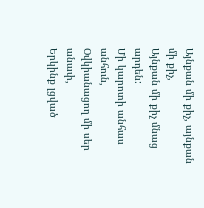Այնքան մի քիչ, այնքան մի քիչ,
Այնքան մի քիչ մնաց արդեն:
Մի կարոտի անհաս անհուն,
Օվկիանացող մի սեր անափ,
Երկինք լցված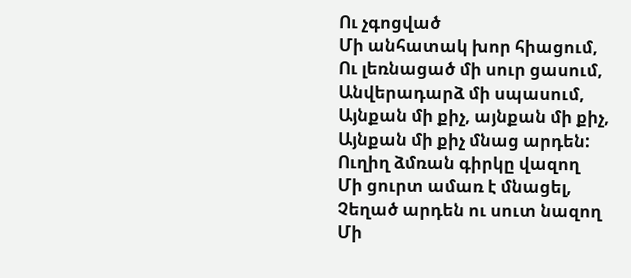Ու չգոցված
Մի անհատակ խոր հիացում,
Ու լեռնացած մի սուր ցասում,
Անվերադարձ մի սպասում,
Այնքան մի քիչ, այնքան մի քիչ,
Այնքան մի քիչ մնաց արդեն:
Ուղիղ ձմռան գիրկը վազող
Մի ցուրտ ամառ է մնացել,
Չեղած արդեն ու սուտ նազող
Մի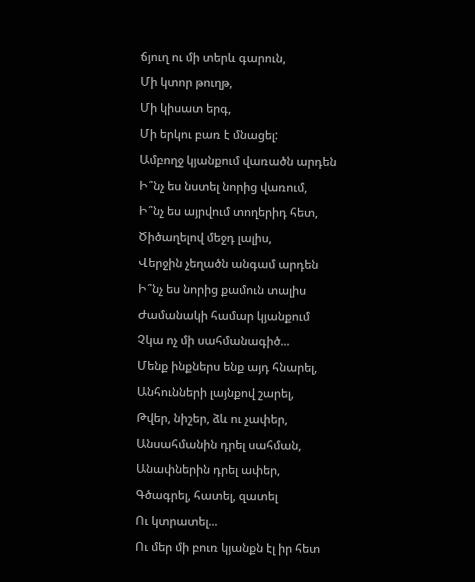ճյուղ ու մի տերև գարուն,
Մի կտոր թուղթ,
Մի կիսատ երգ,
Մի երկու բառ է մնացել:
Ամբողջ կյանքում վառածն արդեն
Ի՞նչ ես նստել նորից վառում,
Ի՞նչ ես այրվում տողերիդ հետ,
Ծիծաղելով մեջդ լալիս,
Վերջին չեղածն անգամ արդեն
Ի՞նչ ես նորից քամուն տալիս
Ժամանակի համար կյանքում
Չկա ոչ մի սահմանագիծ...
Մենք ինքներս ենք այդ հնարել,
Անհունների լայնքով շարել,
Թվեր, նիշեր, ձև ու չափեր,
Անսահմանին դրել սահման,
Անափներին դրել ափեր,
Գծագրել, հատել, զատել
Ու կտրատել...
Ու մեր մի բուռ կյանքն էլ իր հետ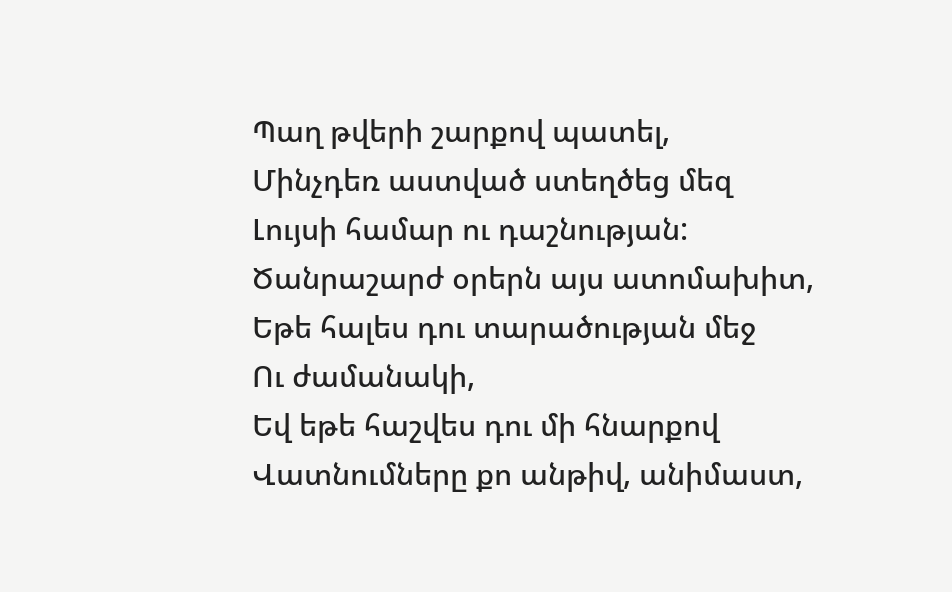Պաղ թվերի շարքով պատել,
Մինչդեռ աստված ստեղծեց մեզ
Լույսի համար ու դաշնության:
Ծանրաշարժ օրերն այս ատոմախիտ,
Եթե հալես դու տարածության մեջ
Ու ժամանակի,
Եվ եթե հաշվես դու մի հնարքով
Վատնումները քո անթիվ, անիմաստ,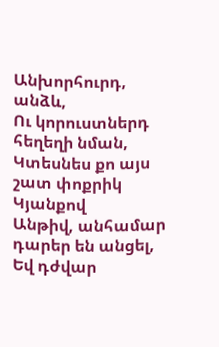Անխորհուրդ, անձև,
Ու կորուստներդ հեղեղի նման,
Կտեսնես քո այս շատ փոքրիկ
Կյանքով
Անթիվ, անհամար դարեր են անցել,
Եվ դժվար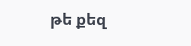թե քեզ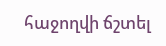հաջողվի ճշտել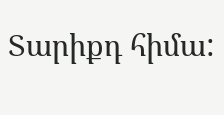Տարիքդ հիմա: